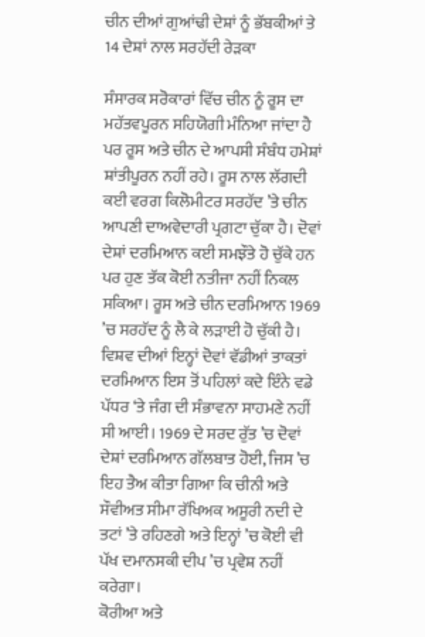ਚੀਨ ਦੀਆਂ ਗੁਆਂਢੀ ਦੇਸ਼ਾਂ ਨੂੰ ਭੱਬਕੀਆਂ ਤੇ 14 ਦੇਸ਼ਾਂ ਨਾਲ ਸਰਹੱਦੀ ਰੇੜਕਾ

ਸੰਸਾਰਕ ਸਰੋਕਾਰਾਂ ਵਿੱਚ ਚੀਨ ਨੂੰ ਰੂਸ ਦਾ ਮਹੱਤਵਪੂਰਨ ਸਹਿਯੋਗੀ ਮੰਨਿਆ ਜਾਂਦਾ ਹੈ ਪਰ ਰੂਸ ਅਤੇ ਚੀਨ ਦੇ ਆਪਸੀ ਸੰਬੰਧ ਹਮੇਸ਼ਾਂ ਸ਼ਾਂਤੀਪੂਰਨ ਨਹੀਂ ਰਹੇ। ਰੂਸ ਨਾਲ ਲੱਗਦੀ ਕਈ ਵਰਗ ਕਿਲੋਮੀਟਰ ਸਰਹੱਦ ’ਤੇ ਚੀਨ ਆਪਣੀ ਦਾਅਵੇਦਾਰੀ ਪ੍ਰਗਟਾ ਚੁੱਕਾ ਹੈ। ਦੋਵਾਂ ਦੇਸ਼ਾਂ ਦਰਮਿਆਨ ਕਈ ਸਮਝੌਤੇ ਹੋ ਚੁੱਕੇ ਹਨ ਪਰ ਹੁਣ ਤੱਕ ਕੋਈ ਨਤੀਜਾ ਨਹੀਂ ਨਿਕਲ ਸਕਿਆ। ਰੂਸ ਅਤੇ ਚੀਨ ਦਰਮਿਆਨ 1969 ’ਚ ਸਰਹੱਦ ਨੂੰ ਲੈ ਕੇ ਲੜਾਈ ਹੋ ਚੁੱਕੀ ਹੈ। ਵਿਸ਼ਵ ਦੀਆਂ ਇਨ੍ਹਾਂ ਦੋਵਾਂ ਵੱਡੀਆਂ ਤਾਕਤਾਂ ਦਰਮਿਆਨ ਇਸ ਤੋਂ ਪਹਿਲਾਂ ਕਦੇ ਇੰਨੇ ਵਡੇ ਪੱਧਰ ‘ਤੇ ਜੰਗ ਦੀ ਸੰਭਾਵਨਾ ਸਾਹਮਣੇ ਨਹੀਂ ਸੀ ਆਈ। 1969 ਦੇ ਸਰਦ ਰੁੱਤ ’ਚ ਦੋਵਾਂ ਦੇਸ਼ਾਂ ਦਰਮਿਆਨ ਗੱਲਬਾਤ ਹੋਈ, ਜਿਸ ’ਚ ਇਹ ਤੈਅ ਕੀਤਾ ਗਿਆ ਕਿ ਚੀਨੀ ਅਤੇ ਸੌਵੀਅਤ ਸੀਮਾ ਰੱਖਿਅਕ ਅਸੂਰੀ ਨਦੀ ਦੇ ਤਟਾਂ ’ਤੇ ਰਹਿਣਗੇ ਅਤੇ ਇਨ੍ਹਾਂ ’ਚ ਕੋਈ ਵੀ ਪੱਖ ਦਮਾਨਸਕੀ ਦੀਪ ’ਚ ਪ੍ਰਵੇਸ਼ ਨਹੀਂ ਕਰੇਗਾ।
ਕੋਰੀਆ ਅਤੇ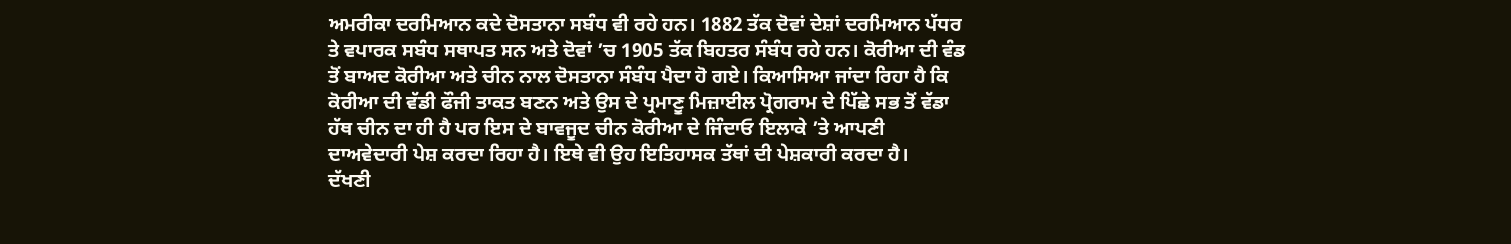ਅਮਰੀਕਾ ਦਰਮਿਆਨ ਕਦੇ ਦੋਸਤਾਨਾ ਸਬੰਧ ਵੀ ਰਹੇ ਹਨ। 1882 ਤੱਕ ਦੋਵਾਂ ਦੇਸ਼ਾਂ ਦਰਮਿਆਨ ਪੱਧਰ ਤੇ ਵਪਾਰਕ ਸਬੰਧ ਸਥਾਪਤ ਸਨ ਅਤੇ ਦੋਵਾਂ ’ਚ 1905 ਤੱਕ ਬਿਹਤਰ ਸੰਬੰਧ ਰਹੇ ਹਨ। ਕੋਰੀਆ ਦੀ ਵੰਡ ਤੋਂ ਬਾਅਦ ਕੋਰੀਆ ਅਤੇ ਚੀਨ ਨਾਲ ਦੋਸਤਾਨਾ ਸੰਬੰਧ ਪੈਦਾ ਹੋ ਗਏ। ਕਿਆਸਿਆ ਜਾਂਦਾ ਰਿਹਾ ਹੈ ਕਿ ਕੋਰੀਆ ਦੀ ਵੱਡੀ ਫੌਜੀ ਤਾਕਤ ਬਣਨ ਅਤੇ ਉਸ ਦੇ ਪ੍ਰਮਾਣੂ ਮਿਜ਼ਾਈਲ ਪ੍ਰੋਗਰਾਮ ਦੇ ਪਿੱਛੇ ਸਭ ਤੋਂ ਵੱਡਾ ਹੱਥ ਚੀਨ ਦਾ ਹੀ ਹੈ ਪਰ ਇਸ ਦੇ ਬਾਵਜੂਦ ਚੀਨ ਕੋਰੀਆ ਦੇ ਜਿੰਦਾਓ ਇਲਾਕੇ ’ਤੇ ਆਪਣੀ ਦਾਅਵੇਦਾਰੀ ਪੇਸ਼ ਕਰਦਾ ਰਿਹਾ ਹੈ। ਇਥੇ ਵੀ ਉਹ ਇਤਿਹਾਸਕ ਤੱਥਾਂ ਦੀ ਪੇਸ਼ਕਾਰੀ ਕਰਦਾ ਹੈ।
ਦੱਖਣੀ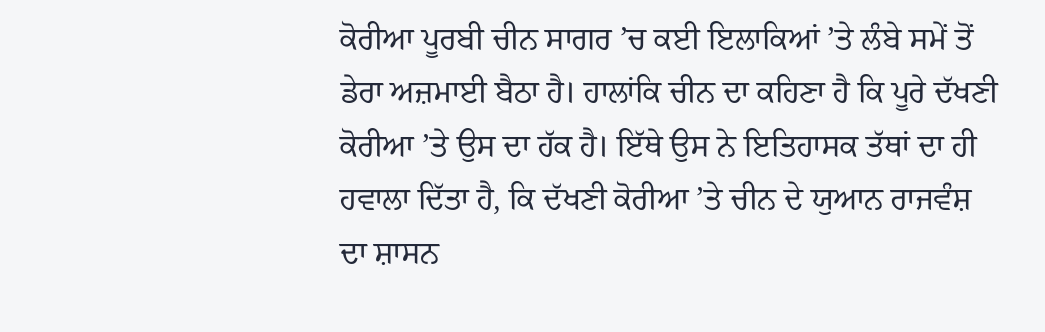ਕੋਰੀਆ ਪੂਰਬੀ ਚੀਨ ਸਾਗਰ ’ਚ ਕਈ ਇਲਾਕਿਆਂ ’ਤੇ ਲੰਬੇ ਸਮੇਂ ਤੋਂ ਡੇਰਾ ਅਜ਼ਮਾਈ ਬੈਠਾ ਹੈ। ਹਾਲਾਂਕਿ ਚੀਨ ਦਾ ਕਹਿਣਾ ਹੈ ਕਿ ਪੂਰੇ ਦੱਖਣੀ ਕੋਰੀਆ ’ਤੇ ਉਸ ਦਾ ਹੱਕ ਹੈ। ਇੱਥੇ ਉਸ ਨੇ ਇਤਿਹਾਸਕ ਤੱਥਾਂ ਦਾ ਹੀ ਹਵਾਲਾ ਦਿੱਤਾ ਹੈ, ਕਿ ਦੱਖਣੀ ਕੋਰੀਆ ’ਤੇ ਚੀਨ ਦੇ ਯੁਆਨ ਰਾਜਵੰਸ਼ ਦਾ ਸ਼ਾਸਨ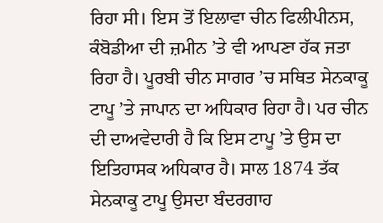ਰਿਹਾ ਸੀ। ਇਸ ਤੋਂ ਇਲਾਵਾ ਚੀਨ ਫਿਲੀਪੀਨਸ, ਕੰਬੋਡੀਆ ਦੀ ਜ਼ਮੀਨ ’ਤੇ ਵੀ ਆਪਣਾ ਹੱਕ ਜਤਾ ਰਿਹਾ ਹੈ। ਪੂਰਬੀ ਚੀਨ ਸਾਗਰ ’ਚ ਸਥਿਤ ਸੇਨਕਾਕੂ ਟਾਪੂ ’ਤੇ ਜਾਪਾਨ ਦਾ ਅਧਿਕਾਰ ਰਿਹਾ ਹੈ। ਪਰ ਚੀਨ ਦੀ ਦਾਅਵੇਦਾਰੀ ਹੈ ਕਿ ਇਸ ਟਾਪੂ ’ਤੇ ਉਸ ਦਾ ਇਤਿਹਾਸਕ ਅਧਿਕਾਰ ਹੈ। ਸਾਲ 1874 ਤੱਕ ਸੇਨਕਾਕੂ ਟਾਪੂ ਉਸਦਾ ਬੰਦਰਗਾਹ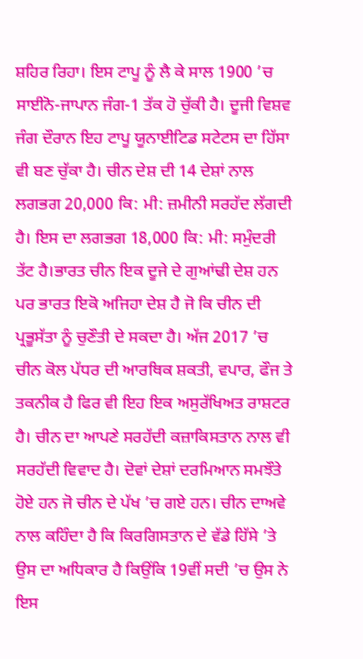ਸ਼ਹਿਰ ਰਿਹਾ। ਇਸ ਟਾਪੂ ਨੂੰ ਲੈ ਕੇ ਸਾਲ 1900 ’ਚ ਸਾਈਨੋ-ਜਾਪਾਨ ਜੰਗ-1 ਤੱਕ ਹੋ ਚੁੱਕੀ ਹੈ। ਦੂਜੀ ਵਿਸ਼ਵ ਜੰਗ ਦੌਰਾਨ ਇਹ ਟਾਪੂ ਯੂਨਾਈਟਿਡ ਸਟੇਟਸ ਦਾ ਹਿੱਸਾ ਵੀ ਬਣ ਚੁੱਕਾ ਹੈ। ਚੀਨ ਦੇਸ਼ ਦੀ 14 ਦੇਸ਼ਾਂ ਨਾਲ ਲਗਭਗ 20,000 ਕਿ: ਮੀ: ਜ਼ਮੀਨੀ ਸਰਹੱਦ ਲੱਗਦੀ ਹੈ। ਇਸ ਦਾ ਲਗਭਗ 18,000 ਕਿ: ਮੀ: ਸਮੁੰਦਰੀ ਤੱਟ ਹੈ।ਭਾਰਤ ਚੀਨ ਇਕ ਦੂਜੇ ਦੇ ਗੁਆਂਢੀ ਦੇਸ਼ ਹਨ ਪਰ ਭਾਰਤ ਇਕੋ ਅਜਿਹਾ ਦੇਸ਼ ਹੈ ਜੋ ਕਿ ਚੀਨ ਦੀ ਪ੍ਰਭੂਸੱਤਾ ਨੂੰ ਚੁਣੌਤੀ ਦੇ ਸਕਦਾ ਹੈ। ਅੱਜ 2017 ’ਚ ਚੀਨ ਕੋਲ ਪੱਧਰ ਦੀ ਆਰਥਿਕ ਸ਼ਕਤੀ, ਵਪਾਰ, ਫੌਜ ਤੇ ਤਕਨੀਕ ਹੈ ਫਿਰ ਵੀ ਇਹ ਇਕ ਅਸੁਰੱਖਿਅਤ ਰਾਸ਼ਟਰ ਹੈ। ਚੀਨ ਦਾ ਆਪਣੇ ਸਰਹੱਦੀ ਕਜ਼ਾਕਿਸਤਾਨ ਨਾਲ ਵੀ ਸਰਹੱਦੀ ਵਿਵਾਦ ਹੈ। ਦੋਵਾਂ ਦੇਸ਼ਾਂ ਦਰਮਿਆਨ ਸਮਝੌਤੇ ਹੋਏ ਹਨ ਜੋ ਚੀਨ ਦੇ ਪੱਖ ’ਚ ਗਏ ਹਨ। ਚੀਨ ਦਾਅਵੇ ਨਾਲ ਕਹਿੰਦਾ ਹੈ ਕਿ ਕਿਰਗਿਸਤਾਨ ਦੇ ਵੱਡੇ ਹਿੱਸੇ ’ਤੇ ਉਸ ਦਾ ਅਧਿਕਾਰ ਹੈ ਕਿਉਂਕਿ 19ਵੀਂ ਸਦੀ ’ਚ ਉਸ ਨੇ ਇਸ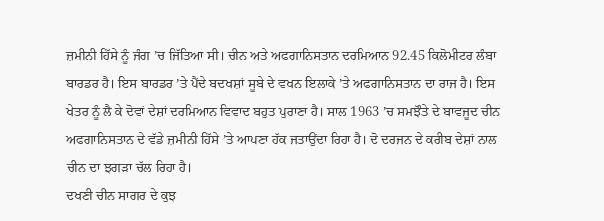ਜ਼ਮੀਨੀ ਹਿੱਸੇ ਨੂੰ ਜੰਗ ’ਚ ਜਿੱਤਿਆ ਸੀ। ਚੀਨ ਅਤੇ ਅਫਗਾਨਿਸਤਾਨ ਦਰਮਿਆਨ 92.45 ਕਿਲੋਮੀਟਰ ਲੰਬਾ ਬਾਰਡਰ ਹੈ। ਇਸ ਬਾਰਡਰ ’ਤੇ ਪੈਂਦੇ ਬਦਖਸ਼ਾਂ ਸੂਬੇ ਦੇ ਵਖਨ ਇਲਾਕੇ ’ਤੇ ਅਫਗਾਨਿਸਤਾਨ ਦਾ ਰਾਜ ਹੈ। ਇਸ ਖੇਤਰ ਨੂੰ ਲੈ ਕੇ ਦੋਵਾਂ ਦੇਸ਼ਾਂ ਦਰਮਿਆਨ ਵਿਵਾਦ ਬਹੁਤ ਪੁਰਾਣਾ ਹੈ। ਸਾਲ 1963 ’ਚ ਸਮਝੌਤੇ ਦੇ ਬਾਵਜੂਦ ਚੀਨ ਅਫਗਾਨਿਸਤਾਨ ਦੇ ਵੱਡੇ ਜ਼ਮੀਨੀ ਹਿੱਸੇ ’ਤੇ ਆਪਣਾ ਹੱਕ ਜਤਾਉਂਦਾ ਰਿਹਾ ਹੈ। ਦੋ ਦਰਜਨ ਦੇ ਕਰੀਬ ਦੇਸ਼ਾਂ ਨਾਲ ਚੀਨ ਦਾ ਝਗੜਾ ਚੱਲ ਰਿਹਾ ਹੈ।
ਦਖਣੀ ਚੀਨ ਸਾਗਰ ਦੇ ਕੁਝ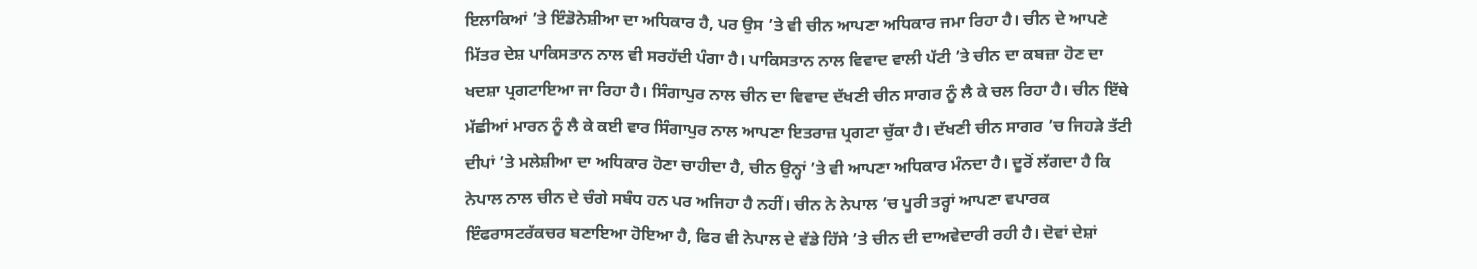ਇਲਾਕਿਆਂ ’ਤੇ ਇੰਡੋਨੇਸ਼ੀਆ ਦਾ ਅਧਿਕਾਰ ਹੈ, ਪਰ ਉਸ ’ਤੇ ਵੀ ਚੀਨ ਆਪਣਾ ਅਧਿਕਾਰ ਜਮਾ ਰਿਹਾ ਹੈ। ਚੀਨ ਦੇ ਆਪਣੇ ਮਿੱਤਰ ਦੇਸ਼ ਪਾਕਿਸਤਾਨ ਨਾਲ ਵੀ ਸਰਹੱਦੀ ਪੰਗਾ ਹੈ। ਪਾਕਿਸਤਾਨ ਨਾਲ ਵਿਵਾਦ ਵਾਲੀ ਪੱਟੀ ’ਤੇ ਚੀਨ ਦਾ ਕਬਜ਼ਾ ਹੋਣ ਦਾ ਖਦਸ਼ਾ ਪ੍ਰਗਟਾਇਆ ਜਾ ਰਿਹਾ ਹੈ। ਸਿੰਗਾਪੁਰ ਨਾਲ ਚੀਨ ਦਾ ਵਿਵਾਦ ਦੱਖਣੀ ਚੀਨ ਸਾਗਰ ਨੂੰ ਲੈ ਕੇ ਚਲ ਰਿਹਾ ਹੈ। ਚੀਨ ਇੱਥੇ ਮੱਛੀਆਂ ਮਾਰਨ ਨੂੰ ਲੈ ਕੇ ਕਈ ਵਾਰ ਸਿੰਗਾਪੁਰ ਨਾਲ ਆਪਣਾ ਇਤਰਾਜ਼ ਪ੍ਰਗਟਾ ਚੁੱਕਾ ਹੈ। ਦੱਖਣੀ ਚੀਨ ਸਾਗਰ ’ਚ ਜਿਹੜੇ ਤੱਟੀ ਦੀਪਾਂ ’ਤੇ ਮਲੇਸ਼ੀਆ ਦਾ ਅਧਿਕਾਰ ਹੋਣਾ ਚਾਹੀਦਾ ਹੈ, ਚੀਨ ਉਨ੍ਹਾਂ ’ਤੇ ਵੀ ਆਪਣਾ ਅਧਿਕਾਰ ਮੰਨਦਾ ਹੈ। ਦੂਰੋਂ ਲੱਗਦਾ ਹੈ ਕਿ ਨੇਪਾਲ ਨਾਲ ਚੀਨ ਦੇ ਚੰਗੇ ਸਬੰਧ ਹਨ ਪਰ ਅਜਿਹਾ ਹੈ ਨਹੀਂ। ਚੀਨ ਨੇ ਨੇਪਾਲ ’ਚ ਪੂਰੀ ਤਰ੍ਹਾਂ ਆਪਣਾ ਵਪਾਰਕ ਇੰਫਰਾਸਟਰੱਕਚਰ ਬਣਾਇਆ ਹੋਇਆ ਹੈ, ਫਿਰ ਵੀ ਨੇਪਾਲ ਦੇ ਵੱਡੇ ਹਿੱਸੇ ’ਤੇ ਚੀਨ ਦੀ ਦਾਅਵੇਦਾਰੀ ਰਹੀ ਹੈ। ਦੋਵਾਂ ਦੇਸ਼ਾਂ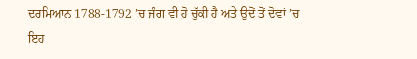ਦਰਮਿਆਨ 1788-1792 ’ਚ ਜੰਗ ਵੀ ਹੋ ਚੁੱਕੀ ਹੈ ਅਤੇ ਉਦੋਂ ਤੋਂ ਦੋਵਾਂ ’ਚ ਇਹ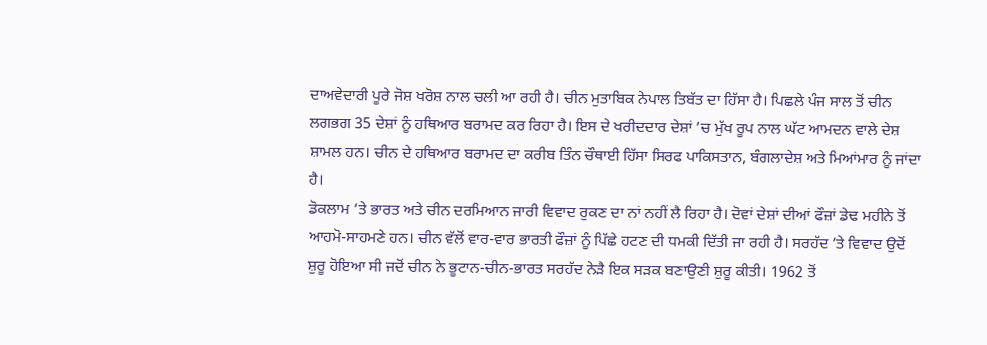ਦਾਅਵੇਦਾਰੀ ਪੂਰੇ ਜੋਸ਼ ਖਰੋਸ਼ ਨਾਲ ਚਲੀ ਆ ਰਹੀ ਹੈ। ਚੀਨ ਮੁਤਾਬਿਕ ਨੇਪਾਲ ਤਿਬੱਤ ਦਾ ਹਿੱਸਾ ਹੈ। ਪਿਛਲੇ ਪੰਜ ਸਾਲ ਤੋਂ ਚੀਨ ਲਗਭਗ 35 ਦੇਸ਼ਾਂ ਨੂੰ ਹਥਿਆਰ ਬਰਾਮਦ ਕਰ ਰਿਹਾ ਹੈ। ਇਸ ਦੇ ਖਰੀਦਦਾਰ ਦੇਸ਼ਾਂ ’ਚ ਮੁੱਖ ਰੂਪ ਨਾਲ ਘੱਟ ਆਮਦਨ ਵਾਲੇ ਦੇਸ਼ ਸ਼ਾਮਲ ਹਨ। ਚੀਨ ਦੇ ਹਥਿਆਰ ਬਰਾਮਦ ਦਾ ਕਰੀਬ ਤਿੰਨ ਚੌਥਾਈ ਹਿੱਸਾ ਸਿਰਫ ਪਾਕਿਸਤਾਨ, ਬੰਗਲਾਦੇਸ਼ ਅਤੇ ਮਿਆਂਮਾਰ ਨੂੰ ਜਾਂਦਾ ਹੈ।
ਡੋਕਲਾਮ ’ਤੇ ਭਾਰਤ ਅਤੇ ਚੀਨ ਦਰਮਿਆਨ ਜਾਰੀ ਵਿਵਾਦ ਰੁਕਣ ਦਾ ਨਾਂ ਨਹੀਂ ਲੈ ਰਿਹਾ ਹੈ। ਦੋਵਾਂ ਦੇਸ਼ਾਂ ਦੀਆਂ ਫੌਜ਼ਾਂ ਡੇਢ ਮਹੀਨੇ ਤੋਂ ਆਹਮੋ-ਸਾਹਮਣੇ ਹਨ। ਚੀਨ ਵੱਲੋਂ ਵਾਰ-ਵਾਰ ਭਾਰਤੀ ਫੌਜ਼ਾਂ ਨੂੰ ਪਿੱਛੇ ਹਟਣ ਦੀ ਧਮਕੀ ਦਿੱਤੀ ਜਾ ਰਹੀ ਹੈ। ਸਰਹੱਦ ’ਤੇ ਵਿਵਾਦ ਉਦੋਂ ਸ਼ੁਰੂ ਹੋਇਆ ਸੀ ਜਦੋਂ ਚੀਨ ਨੇ ਭੂਟਾਨ-ਚੀਨ-ਭਾਰਤ ਸਰਹੱਦ ਨੇੜੈ ਇਕ ਸੜਕ ਬਣਾਉਣੀ ਸ਼ੁਰੂ ਕੀਤੀ। 1962 ਤੋਂ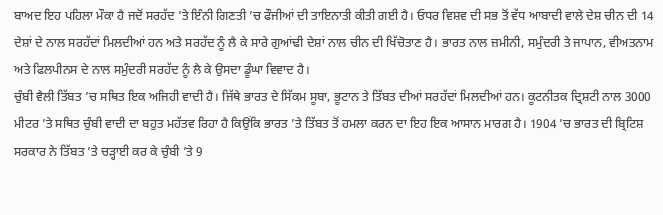ਬਾਅਦ ਇਹ ਪਹਿਲਾ ਮੌਕਾ ਹੈ ਜਦੋਂ ਸਰਹੱਦ ’ਤੇ ਇੰਨੀ ਗਿਣਤੀ ’ਚ ਫੌਜੀਆਂ ਦੀ ਤਾਇਨਾਤੀ ਕੀਤੀ ਗਈ ਹੈ। ਓਧਰ ਵਿਸ਼ਵ ਦੀ ਸਭ ਤੋਂ ਵੱਧ ਆਬਾਦੀ ਵਾਲੇ ਦੇਸ਼ ਚੀਨ ਦੀ 14 ਦੇਸ਼ਾਂ ਦੇ ਨਾਲ ਸਰਹੱਦਾਂ ਮਿਲਦੀਆਂ ਹਨ ਅਤੇ ਸਰਹੱਦ ਨੂੰ ਲੈ ਕੇ ਸਾਰੇ ਗੁਆਂਢੀ ਦੇਸ਼ਾਂ ਨਾਲ ਚੀਨ ਦੀ ਖਿੱਚੋਤਾਣ ਹੈ। ਭਾਰਤ ਨਾਲ ਜ਼ਮੀਨੀ, ਸਮੁੰਦਰੀ ਤੇ ਜਾਪਾਨ, ਵੀਅਤਨਾਮ ਅਤੇ ਫਿਲਪੀਨਸ ਦੇ ਨਾਲ ਸਮੁੰਦਰੀ ਸਰਹੱਦ ਨੂੰ ਲੈ ਕੇ ਉਸਦਾ ਡੂੰਘਾ ਵਿਵਾਦ ਹੈ।
ਚੁੰਬੀ ਵੈਲੀ ਤਿੱਬਤ ’ਚ ਸਥਿਤ ਇਕ ਅਜਿਹੀ ਵਾਦੀ ਹੈ। ਜਿੱਥੇ ਭਾਰਤ ਦੇ ਸਿੱਕਮ ਸੂਬਾ, ਭੂਟਾਨ ਤੇ ਤਿੱਬਤ ਦੀਆਂ ਸਰਹੱਦਾਂ ਮਿਲਦੀਆਂ ਹਨ। ਕੂਟਨੀਤਕ ਦ੍ਰਿਸ਼ਟੀ ਨਾਲ 3000 ਮੀਟਰ ’ਤੇ ਸਥਿਤ ਚੁੰਬੀ ਵਾਦੀ ਦਾ ਬਹੁਤ ਮਹੱਤਵ ਰਿਹਾ ਹੈ ਕਿਉਂਕਿ ਭਾਰਤ ’ਤੇ ਤਿੱਬਤ ਤੋਂ ਹਮਲਾ ਕਰਨ ਦਾ ਇਹ ਇਕ ਆਸਾਨ ਮਾਰਗ ਹੈ। 1904 ’ਚ ਭਾਰਤ ਦੀ ਬ੍ਰਿਟਿਸ਼ ਸਰਕਾਰ ਨੇ ਤਿੱਬਤ ’ਤੇ ਚੜ੍ਹਾਈ ਕਰ ਕੇ ਚੁੰਬੀ ’ਤੇ 9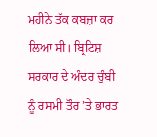ਮਹੀਨੇ ਤੱਕ ਕਬਜ਼ਾ ਕਰ ਲਿਆ ਸੀ। ਬ੍ਰਿਟਿਸ਼ ਸਰਕਾਰ ਦੇ ਅੰਦਰ ਚੁੰਬੀ ਨੂੰ ਰਸਮੀ ਤੌਰ ’ਤੇ ਭਾਰਤ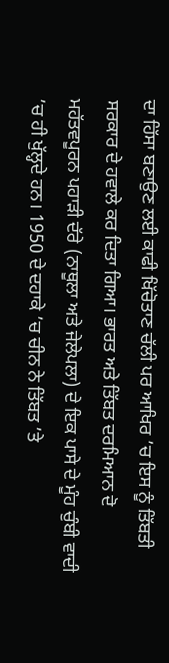ਦਾ ਹਿੱਸਾ ਬਣਾਉਣ ਲਈ ਕਾਫੀ ਖਿੱਚੋਤਾਣ ਚੱਲੀ ਪਰ ਆਖਿਰ ’ਚ ਇਸ ਨੂੰ ਤਿੱਬਤੀ ਸਰਕਾਰ ਦੇ ਹਵਾਲੇ ਕਰ ਦਿਤਾ ਗਿਆ। ਭਾਰਤ ਅਤੇ ਤਿੱਬਤ ਦਰਮਿਆਨ ਦੋ ਮਹੱਤਵਪੂਰਨ ਪਹਾੜੀ ਦੱਰੇ (ਨਾਥੂਲਾ ਅਤੇ ਜੇਲੇਪਲਾ) ਦੇ ਇਕ ਪਾਸੇ ਦੇ ਮੂੰਹ ਚੁੰਬੀ ਵਾਦੀ ’ਚ ਹੀ ਖੁੱਲ੍ਹਦੇ ਹਨ। 1950 ਦੇ ਦਹਾਕੇ ’ਚ ਚੀਨ ਨੇ ਤਿੱਬਤ ’ਤੇ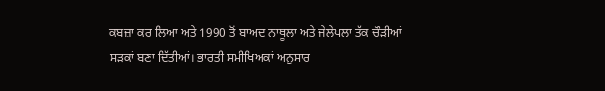ਕਬਜ਼ਾ ਕਰ ਲਿਆ ਅਤੇ 1990 ਤੋਂ ਬਾਅਦ ਨਾਥੂਲਾ ਅਤੇ ਜੇਲੇਪਲਾ ਤੱਕ ਚੌੜੀਆਂ ਸੜਕਾਂ ਬਣਾ ਦਿੱਤੀਆਂ। ਭਾਰਤੀ ਸਮੀਖਿਅਕਾਂ ਅਨੁਸਾਰ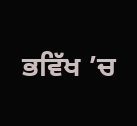ਭਵਿੱਖ ’ਚ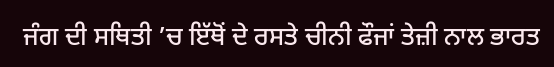ਜੰਗ ਦੀ ਸਥਿਤੀ ’ਚ ਇੱਥੋਂ ਦੇ ਰਸਤੇ ਚੀਨੀ ਫੌਜਾਂ ਤੇਜ਼ੀ ਨਾਲ ਭਾਰਤ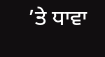’ਤੇ ਧਾਵਾ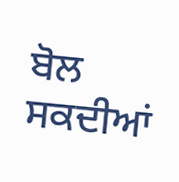ਬੋਲ ਸਕਦੀਆਂ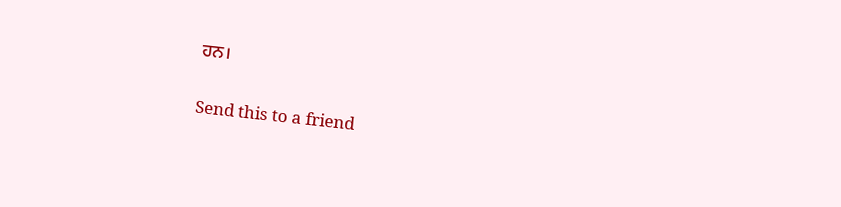ਹਨ।

Send this to a friend